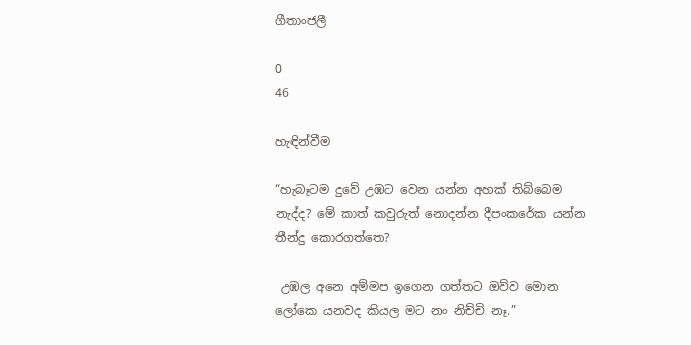ගීතාංජලී

0
46

හැඳින්වීම

“හැබෑටම දුවේ උඹට වෙන යන්න අහක් තිබ්බෙම නැද්ද? මේ කාත් කවුරුත් නොදන්න දීපංකරේක යන්න තීන්දු කොරගත්තෙ?

 උඹල අනෙ අම්මප ඉගෙන ගත්තට ඔව්ව මොන ලෝකෙ යනවද කියල මට නං නිච්චි නෑ.”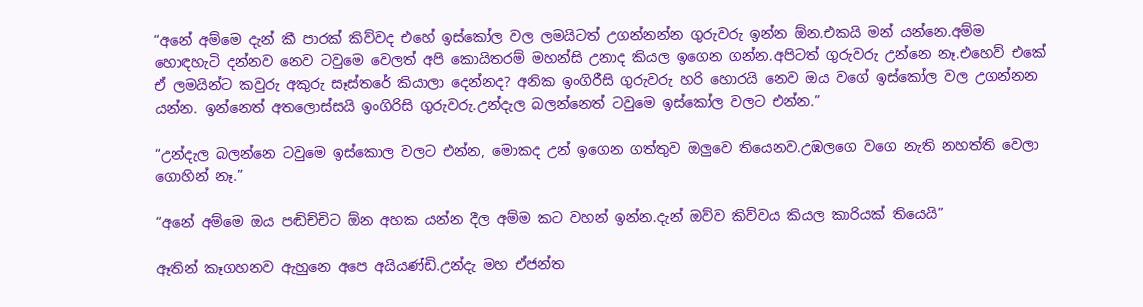“අනේ අම්මෙ දැන් කී පාරක් කිව්වද එහේ ඉස්කෝල වල ලමයිටත් උගන්නන්න ගුරුවරු ඉන්න ඕන.එකයි මන් යන්නෙ.අම්ම හොඳහැටි දන්නව නෙව ටවුමෙ වෙලත් අපි කොයිතරම් මහන්සි උනාද කියල ඉගෙන ගන්න.අපිටත් ගුරුවරු උන්නෙ නෑ.එහෙව් එකේ ඒ ලමයින්ට කවුරු අකුරු සෑස්තරේ කියාලා දෙන්නද? අනික ඉංගිරීසි ගුරුවරු හරි හොරයි නෙව ඔය වගේ ඉස්කෝල වල උගන්නන යන්න. ඉන්නෙත් අතලොස්සයි ඉංගිරිසි ගුරුවරු.උන්දැල බලන්නෙත් ටවුමෙ ඉස්කෝල වලට එන්න.”

“උන්දැල බලන්නෙ ටවුමෙ ඉස්කොල වලට එන්න, මොකද උන් ඉගෙන ගත්තුව ඔලුවෙ තියෙනව.උඹලගෙ වගෙ නැති නහත්ති වෙලා ගොහින් නෑ.”

“අනේ අම්මෙ ඔය පඬිච්චිට ඕන අහක යන්න දීල අම්ම කට වහන් ඉන්න.දැන් ඔව්ව කිව්වය කියල කාරියක් තියෙයි”

ඈතින් කෑගහනව ඇහුනෙ අපෙ අයියණ්ඩි.උන්දැ මහ ඒජන්ත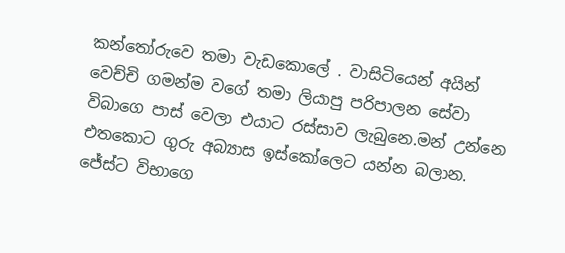කන්තෝරුවෙ තමා වැඩකොලේ . වාසිටියෙන් අයින් වෙච්චි ගමන්ම වගේ තමා ලියාපු පරිපාලන සේවා විබාගෙ පාස් වෙලා එයාට රස්සාව ලැබුනෙ.මන් උන්නෙ එතකොට ගුරු අබ්‍යාස ඉස්කෝලෙට යන්න බලාන. ජේස්ට විභාගෙ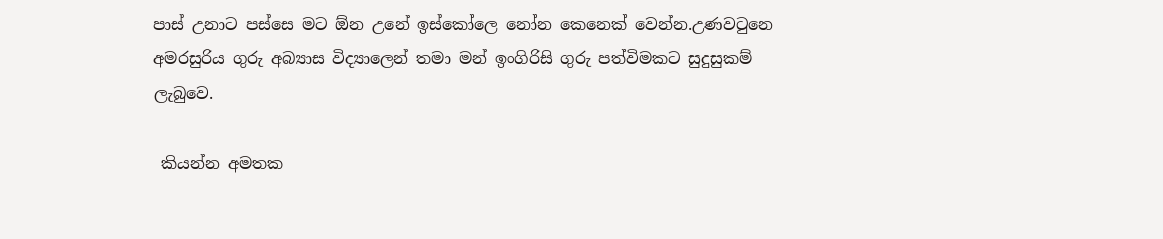පාස් උනාට පස්සෙ මට ඕන උනේ ඉස්කෝලෙ නෝන කෙනෙක් වෙන්න.උණවටුනෙ අමරසුරිය ගුරු අබ්‍යාස විද්‍යාලෙන් තමා මන් ඉංගිරිසි ගුරු පත්විමකට සුදුසුකම් ලැබුවෙ.

 කියන්න අමතක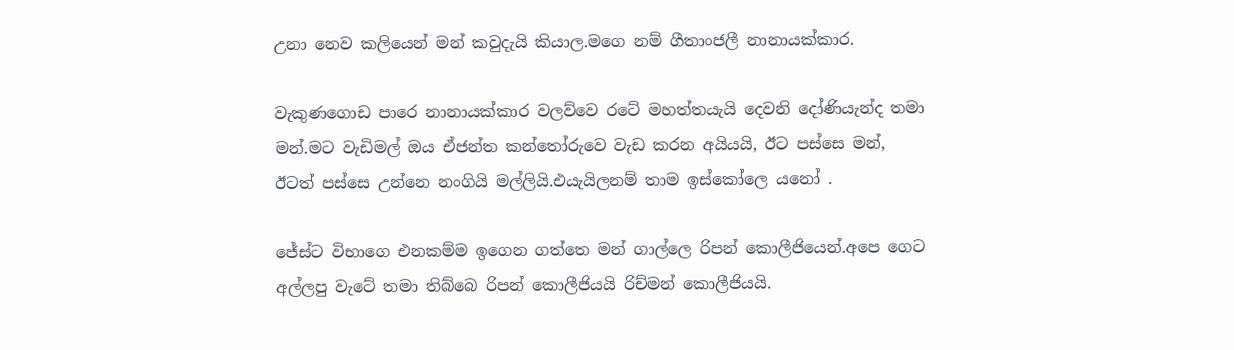උනා නෙව කලියෙන් මන් කවුදැයි කියාල.මගෙ නම් ගීතාංජලී නානායක්කාර.

වැකුණගොඩ පාරෙ නානායක්කාර වලව්වෙ රටේ මහත්තයැයි දෙවනි දෝණියැන්ද තමා මන්.මට වැඩිමල් ඔය ඒජන්ත කන්තෝරුවෙ වැඩ කරන අයියයි, ඊට පස්සෙ මන්, ඊටත් පස්සෙ උන්නෙ නංගියි මල්ලියි.එයැයිලනම් තාම ඉස්කෝලෙ යනෝ .

ජේස්ට විභාගෙ එනකම්ම ඉගෙන ගත්තෙ මන් ගාල්ලෙ රිපන් කොලීජියෙන්.අපෙ ගෙට අල්ලපු වැටේ තමා තිබ්බෙ රිපන් කොලීජියයි රිච්මන් කොලීජියයි.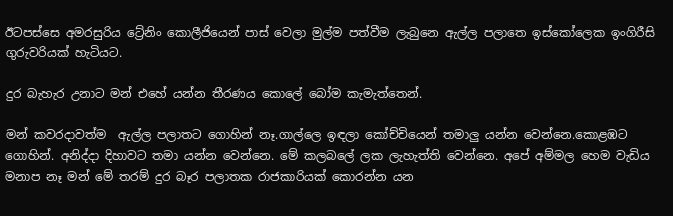ඊටපස්සෙ අමරසුරිය ට්‍රේනිං කොලීජියෙන් පාස් වෙලා මුල්ම පත්වීම ලැබුනෙ ඇල්ල පලාතෙ ඉස්කෝලෙක ඉංගිරීසි ගුරුවරියක් හැටියට.

දුර බැහැර උනාට මන් එහේ යන්න තීරණය කොලේ බෝම කැමැත්තෙන්.

මන් කවරදාවත්ම  ඇල්ල පලාතට ගොහින් නෑ.ගාල්ලෙ ඉඳලා කෝච්චියෙන් තමාලු යන්න වෙන්නෙ.කොළඹට ගොහින්. අනිද්දා දිහාවට තමා යන්න වෙන්නෙ. මේ කලබලේ ලක ලැහැත්ති වෙන්නෙ. අපේ අම්මල හෙම වැඩිය මනාප නෑ මන් මේ තරම් දුර බෑර පලාතක රාජකාරියක් කොරන්න යන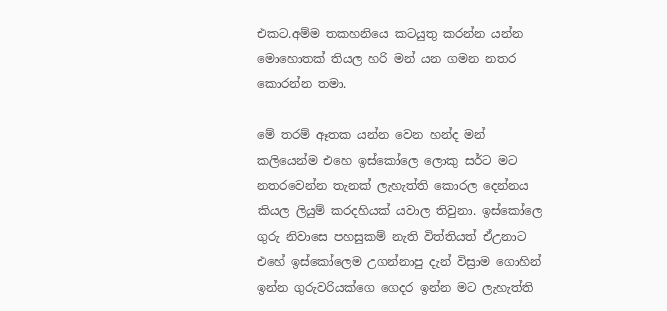එකට.අම්ම තකහනියෙ කටයුතු කරන්න යන්න මොහොතක් තියල හරි මන් යන ගමන නතර කොරන්න තමා.

මේ තරම් ඈතක යන්න වෙන හන්ද මන් කලියෙන්ම එහෙ ඉස්කෝලෙ ලොකු සර්ට මට නතරවෙන්න තැනක් ලැහැත්ති කොරල දෙන්නය කියල ලියුම් කරදහියක් යවාල තිවුනා. ඉස්කෝලෙ ගුරු නිවාසෙ පහසුකම් නැති විත්තියත් ඒඋනාට එහේ ඉස්කෝලෙම උගන්නාපු දැන් විස්‍රාම ගොහින් ඉන්න ගුරුවරියක්ගෙ ගෙදර ඉන්න මට ලැහැත්ති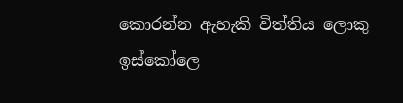කොරන්න ඇහැකි විත්තිය ලොකු ඉස්කෝලෙ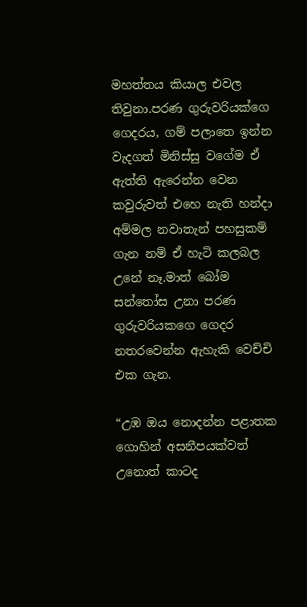මහත්තය කියාල එවල තිවුනා.පරණ ගුරුවරියක්ගෙ ගෙදරය, ගම් පලාතෙ ඉන්න වැදගත් මිනිස්සු වගේම ඒ ඇත්ති ඇරෙන්න වෙන කවුරුවත් එහෙ නැති හන්දා අම්මල නවාතැන් පහසුකම් ගැන නම් ඒ හැටි කලබල උනේ නෑ.මාත් බෝම සන්තෝස උනා පරණ ගුරුවරියකගෙ ගෙදර නතරවෙන්න ඇහැකි වෙච්චි එක ගැන.

“උඹ ඔය නොදන්න පළාතක ගොහින් අසනීපයක්වත් උනොත් කාටද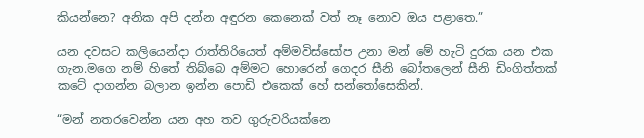කියන්නෙ? අනික අපි දන්න අඳුරන කෙනෙක් වත් නෑ නොව ඔය පළාතෙ.”

යන දවසට කලියෙන්දා රාත්‍තිරියෙත් අම්මවිස්සෝප උනා මන් මේ හැටි දුරක යන එක ගැන.මගෙ නම් හිතේ තිබ්බෙ අම්මට හොරෙන් ගෙදර සීනි බෝතලෙන් සීනි ඩිංගිත්තක් කටේ දාගන්න බලාන ඉන්න පොඩි එකෙක් හේ සන්තෝසෙකින්.

“මන් නතරවෙන්න යන අහ තව ගුරුවරියක්නෙ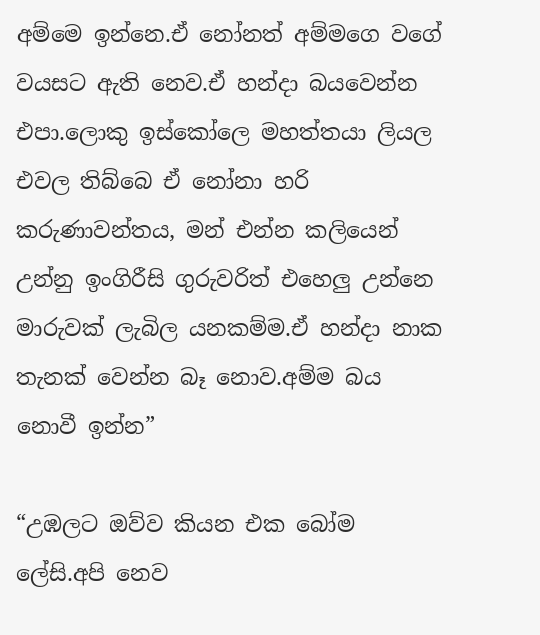අම්මෙ ඉන්නෙ.ඒ නෝනත් අම්මගෙ වගේ වයසට ඇති නෙව.ඒ හන්දා බයවෙන්න එපා.ලොකු ඉස්කෝලෙ මහත්තයා ලියල එවල තිබ්බෙ ඒ නෝනා හරි කරුණාවන්තය, මන් එන්න කලියෙන් උන්නු ඉංගිරීසි ගුරුවරිත් එහෙලු උන්නෙ මාරුවක් ලැබිල යනකම්ම.ඒ හන්දා නාක තැනක් වෙන්න බෑ නොව.අම්ම බය නොවී ඉන්න”

“උඹලට ඔව්ව කියන එක බෝම ලේසි.අපි නෙව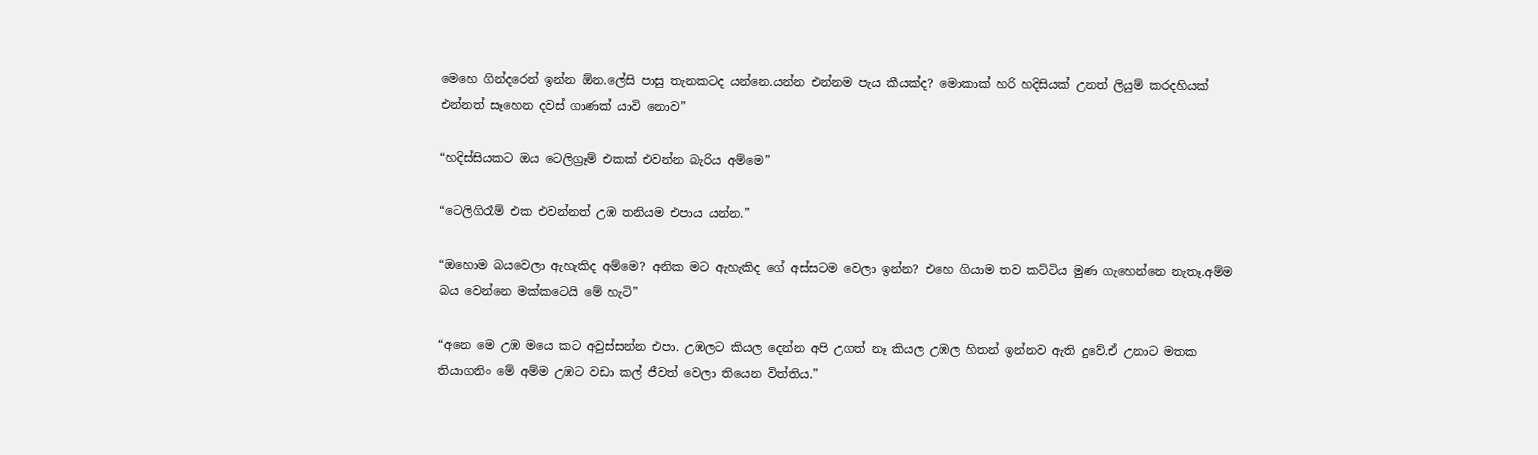මෙහෙ ගින්දරෙන් ඉන්න ඕන.ලේසි පාසු තැනකටද යන්නෙ.යන්න එන්නම පැය කීයක්ද? මොකාක් හරි හදිසියක් උනත් ලියුම් කරදහියක් එන්නත් සෑහෙන දවස් ගාණක් යාවි නොව”

“හදිස්සියකට ඔය ටෙලිග්‍රෑම් එකක් එවන්න බැරිය අම්මෙ”

“ටෙලිගිරෑම් එක එවන්නත් උඹ තනියම එපාය යන්න.”

“ඔහොම බයවෙලා ඇහැකිද අම්මෙ? අනික මට ඇහැකිද ගේ අස්සටම වෙලා ඉන්න? එහෙ ගියාම තව කට්ටිය මුණ ගැහෙන්නෙ නැතෑ.අම්ම බය වෙන්නෙ මක්කටෙයි මේ හැටි”

“අනෙ මෙ උඹ මයෙ කට අවුස්සන්න එපා. උඹලට කියල දෙන්න අපි උගත් නෑ කියල උඹල හිතන් ඉන්නව ඇති දුවේ.ඒ උනාට මතක තියාගනිං මේ අම්ම උඹට වඩා කල් ජීවත් වෙලා තියෙන විත්තිය.”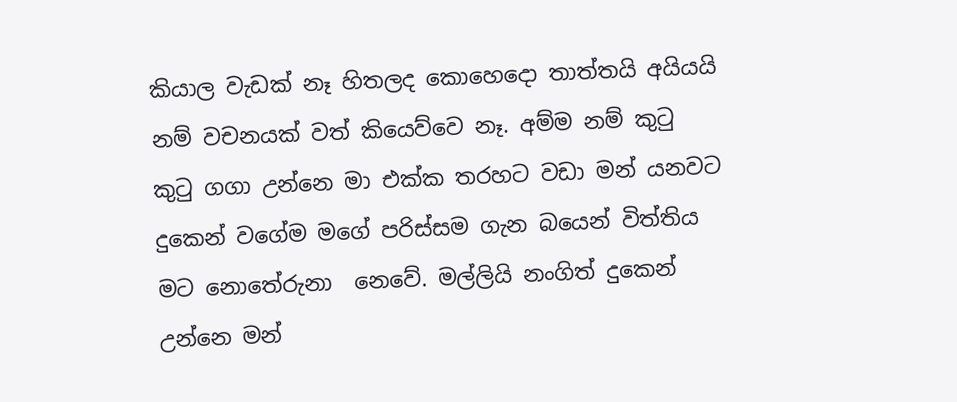කියාල වැඩක් නෑ හිතලද කොහෙදො තාත්තයි අයියයි නම් වචනයක් වත් කියෙව්වෙ නෑ. අම්ම නම් කුටු කුටු ගගා උන්නෙ මා එක්ක තරහට වඩා මන් යනවට දුකෙන් වගේම මගේ පරිස්සම ගැන බයෙන් විත්තිය මට නොතේරුනා  නෙවේ. මල්ලියි නංගිත් දුකෙන් උන්නෙ මන්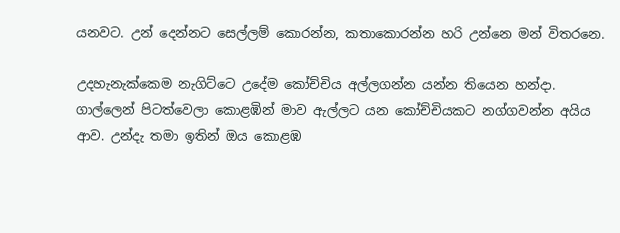යනවට. උන් දෙන්නට සෙල්ලම් කොරන්න, කතාකොරන්න හරි උන්නෙ මන් විතරනෙ.

උදහැනැක්කෙම නැගිට්ටෙ උදේම කෝච්චිය අල්ලගන්න යන්න තියෙන හන්දා. ගාල්ලෙන් පිටත්වෙලා කොළඹින් මාව ඇල්ලට යන කෝච්චියකට නග්ගවන්න අයිය ආව. උන්දැ තමා ඉතින් ඔය කොළඹ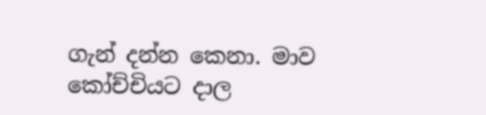ගැන් දන්න කෙනා. මාව කෝච්චියට දාල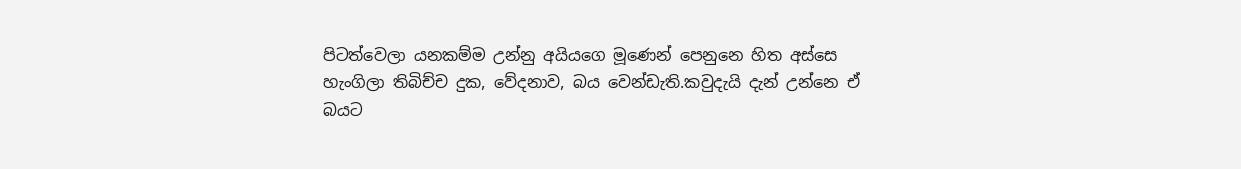පිටත්වෙලා යනකම්ම උන්නු අයියගෙ මූණෙන් පෙනුනෙ හිත අස්සෙ හැංගිලා තිබිච්ච දුක, වේදනාව, බය වෙන්ඩැති.කවුදැයි දැන් උන්නෙ ඒ බයට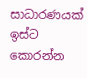සාධාරණයක් ඉස්ට කොරන්න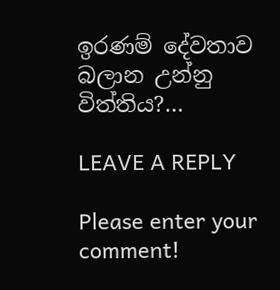ඉරණම් දේවතාව බලාන උන්නු විත්තිය?…

LEAVE A REPLY

Please enter your comment!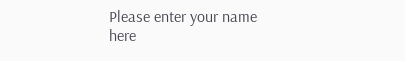Please enter your name here